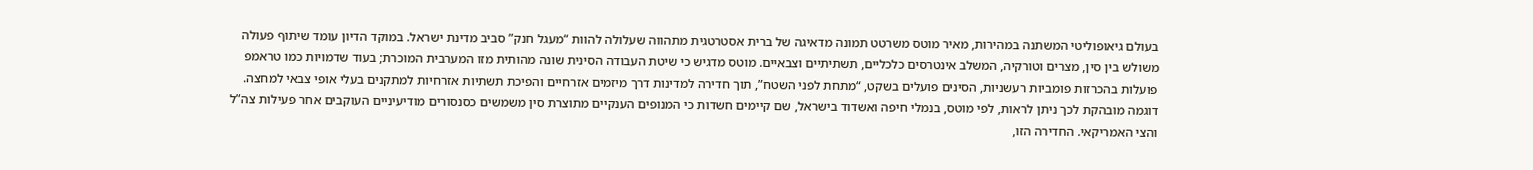בעולם גיאופוליטי המשתנה במהירות, מאיר מוטס משרטט תמונה מדאיגה של ברית אסטרטגית מתהווה שעלולה להוות “מעגל חנק” סביב מדינת ישראל. במוקד הדיון עומד שיתוף פעולה משולש בין סין, מצרים וטורקיה, המשלב אינטרסים כלכליים, תשתיתיים וצבאיים. מוטס מדגיש כי שיטת העבודה הסינית שונה מהותית מזו המערבית המוכרת; בעוד שדמויות כמו טראמפ פועלות בהכרזות פומביות רעשניות, הסינים פועלים בשקט, “מתחת לפני השטח”, תוך חדירה למדינות דרך מיזמים אזרחיים והפיכת תשתיות אזרחיות למתקנים בעלי אופי צבאי למחצה.
דוגמה מובהקת לכך ניתן לראות, לפי מוטס, בנמלי חיפה ואשדוד בישראל, שם קיימים חשדות כי המנופים הענקיים מתוצרת סין משמשים כסנסורים מודיעיניים העוקבים אחר פעילות צה”ל והצי האמריקאי. החדירה הזו,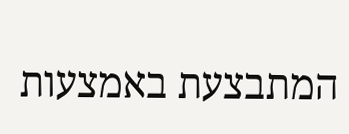המתבצעת באמצעות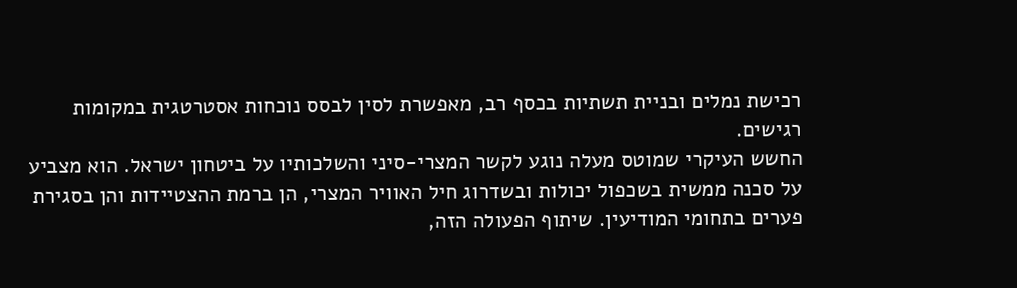רכישת נמלים ובניית תשתיות בכסף רב, מאפשרת לסין לבסס נוכחות אסטרטגית במקומות רגישים.
החשש העיקרי שמוטס מעלה נוגע לקשר המצרי-סיני והשלכותיו על ביטחון ישראל. הוא מצביע על סכנה ממשית בשכפול יכולות ובשדרוג חיל האוויר המצרי, הן ברמת ההצטיידות והן בסגירת פערים בתחומי המודיעין. שיתוף הפעולה הזה,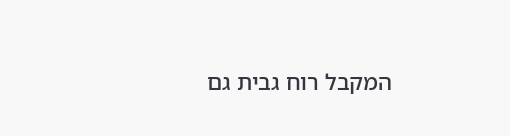המקבל רוח גבית גם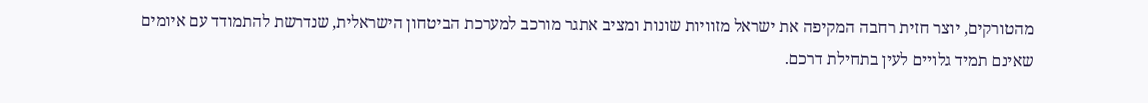מהטורקים, יוצר חזית רחבה המקיפה את ישראל מזוויות שונות ומציב אתגר מורכב למערכת הביטחון הישראלית, שנדרשת להתמודד עם איומים שאינם תמיד גלויים לעין בתחילת דרכם.